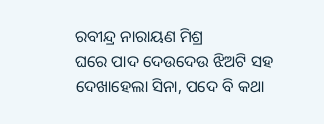ରବୀନ୍ଦ୍ର ନାରାୟଣ ମିଶ୍ର
ଘରେ ପାଦ ଦେଉଦେଉ ଝିଅଟି ସହ ଦେଖାହେଲା ସିନା, ପଦେ ବି କଥା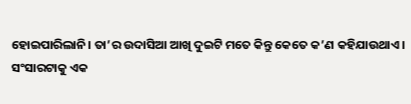ହୋଇପାରିଲାନି। ତା’ର ଉଦାସିଆ ଆଖି ଦୁଇଟି ମତେ କିନ୍ତୁ କେତେ କ’ଣ କହିଯାଉଥାଏ।
ସଂସାରଟାକୁ ଏକ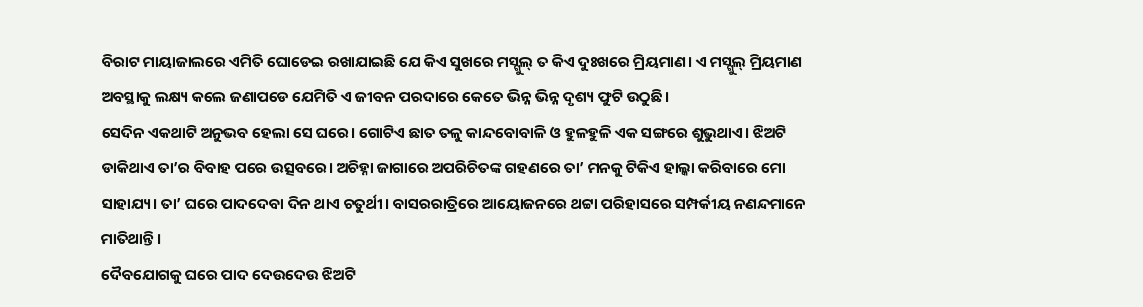ବିରାଟ ମାୟାଜାଲରେ ଏମିତି ଘୋଡେଇ ରଖାଯାଇଛି ଯେ କିଏ ସୁଖରେ ମସ୍ଗୁଲ୍ ତ କିଏ ଦୁଃଖରେ ମ୍ରିୟମାଣ। ଏ ମସ୍ଗୁଲ୍ ମ୍ରିୟମାଣ ଅବସ୍ଥାକୁ ଲକ୍ଷ୍ୟ କଲେ ଜଣାପଡେ ଯେମିତି ଏ ଜୀବନ ପରଦାରେ କେତେ ଭିନ୍ନ ଭିନ୍ନ ଦୃଶ୍ୟ ଫୁଟି ଉଠୁଛି।
ସେଦିନ ଏକଥାଟି ଅନୁଭବ ହେଲା ସେ ଘରେ। ଗୋଟିଏ ଛାତ ତଳୁ କାନ୍ଦବୋବାଳି ଓ ହୁଳହୁଳି ଏକ ସଙ୍ଗରେ ଶୁଭୁଥାଏ। ଝିଅଟି ଡାକିଥାଏ ତା’ର ବିବାହ ପରେ ଉତ୍ସବରେ। ଅଚିହ୍ନା ଜାଗାରେ ଅପରିଚିତଙ୍କ ଗହଣରେ ତା’ ମନକୁ ଟିକିଏ ହାଲ୍କା କରିବାରେ ମୋ ସାହାଯ୍ୟ। ତା’ ଘରେ ପାଦଦେବା ଦିନ ଥାଏ ଚତୁର୍ଥୀ। ବାସରରାତ୍ରିରେ ଆୟୋଜନରେ ଥଟ୍ଟା ପରିହାସରେ ସମ୍ପର୍କୀୟ ନଣନ୍ଦମାନେ ମାତିଥାନ୍ତି।
ଦୈବଯୋଗକୁ ଘରେ ପାଦ ଦେଉଦେଉ ଝିଅଟି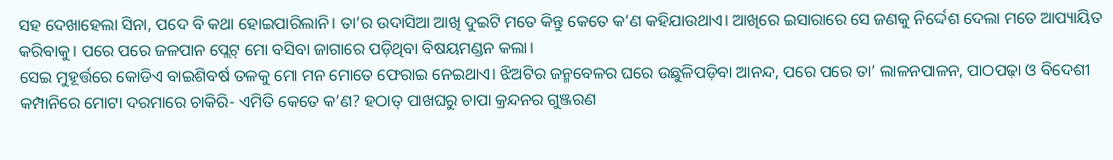ସହ ଦେଖାହେଲା ସିନା, ପଦେ ବି କଥା ହୋଇପାରିଲାନି। ତା’ର ଉଦାସିଆ ଆଖି ଦୁଇଟି ମତେ କିନ୍ତୁ କେତେ କ’ଣ କହିଯାଉଥାଏ। ଆଖିରେ ଇସାରାରେ ସେ ଜଣକୁ ନିର୍ଦ୍ଦେଶ ଦେଲା ମତେ ଆପ୍ୟାୟିତ କରିବାକୁ। ପରେ ପରେ ଜଳପାନ ପ୍ଲେଟ୍ ମୋ ବସିବା ଜାଗାରେ ପଡ଼ିଥିବା ବିଷୟମଣ୍ଡନ କଲା।
ସେଇ ମୁହୂର୍ତ୍ତରେ କୋଡିଏ ବାଇଶିବର୍ଷ ତଳକୁ ମୋ ମନ ମୋତେ ଫେରାଇ ନେଇଥାଏ। ଝିଅଟିର ଜନ୍ମବେଳର ଘରେ ଉଛୁଳିପଡ଼ିବା ଆନନ୍ଦ, ପରେ ପରେ ତା’ ଲାଳନପାଳନ, ପାଠପଢ଼ା ଓ ବିଦେଶୀ କମ୍ପାନିରେ ମୋଟା ଦରମାରେ ଚାକିରି- ଏମିତି କେତେ କ’ଣ? ହଠାତ୍ ପାଖଘରୁ ଚାପା କ୍ରନ୍ଦନର ଗୁଞ୍ଜରଣ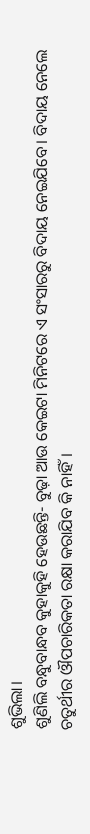ଶୁଭିଲା।
ଶୁଣିଲି ବନ୍ଧୁବାନ୍ଧବ କୁହାକୁହି ହେଉଛନ୍ତି- ବୁଢ଼ା ଆଉ କେଇଟା ମିନିଟରେ ଏ ସଂସାରରୁ ବିଦାୟ ନେଇଯିବେ। ବିଦାୟ ନେଲେ ଚତୁର୍ଥୀର ଔପଚାରିକତା ରକ୍ଷା କରାଯିବ କି ନାହିଁ।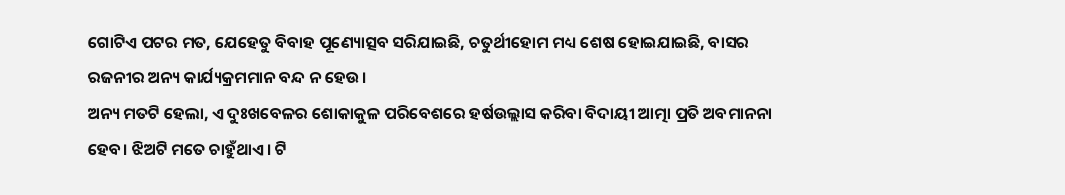ଗୋଟିଏ ପଟର ମତ, ଯେହେତୁ ବିବାହ ପୂଣ୍ୟୋତ୍ସବ ସରିଯାଇଛି, ଚତୁର୍ଥୀହୋମ ମଧ୍ୟ ଶେଷ ହୋଇଯାଇଛି, ବାସର ରଜନୀର ଅନ୍ୟ କାର୍ଯ୍ୟକ୍ରମମାନ ବନ୍ଦ ନ ହେଉ।
ଅନ୍ୟ ମତଟି ହେଲା, ଏ ଦୁଃଖବେଳର ଶୋକାକୁଳ ପରିବେଶରେ ହର୍ଷଉଲ୍ଲାସ କରିବା ବିଦାୟୀ ଆତ୍ମା ପ୍ରତି ଅବମାନନା ହେବ। ଝିଅଟି ମତେ ଚାହୁଁଥାଏ। ଟି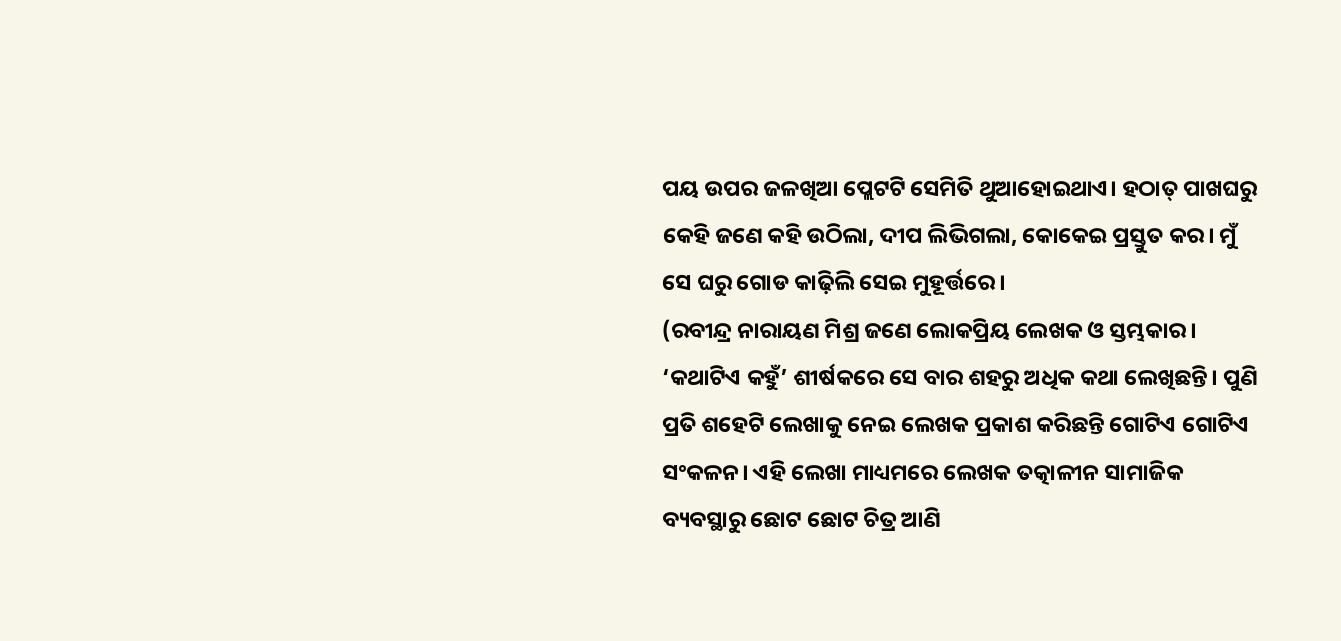ପୟ ଉପର ଜଳଖିଆ ପ୍ଲେଟଟି ସେମିତି ଥୁଆହୋଇଥାଏ। ହଠାତ୍ ପାଖଘରୁ କେହି ଜଣେ କହି ଉଠିଲା, ଦୀପ ଲିଭିଗଲା, କୋକେଇ ପ୍ରସ୍ତୁତ କର। ମୁଁ ସେ ଘରୁ ଗୋଡ କାଢ଼ିଲି ସେଇ ମୁହୂର୍ତ୍ତରେ।
(ରବୀନ୍ଦ୍ର ନାରାୟଣ ମିଶ୍ର ଜଣେ ଲୋକପ୍ରିୟ ଲେଖକ ଓ ସ୍ତମ୍ଭକାର। ‘କଥାଟିଏ କହୁଁ’ ଶୀର୍ଷକରେ ସେ ବାର ଶହରୁ ଅଧିକ କଥା ଲେଖିଛନ୍ତି। ପୁଣି ପ୍ରତି ଶହେଟି ଲେଖାକୁ ନେଇ ଲେଖକ ପ୍ରକାଶ କରିଛନ୍ତି ଗୋଟିଏ ଗୋଟିଏ ସଂକଳନ। ଏହି ଲେଖା ମାଧ୍ୟମରେ ଲେଖକ ତତ୍କାଳୀନ ସାମାଜିକ ବ୍ୟବସ୍ଥାରୁ ଛୋଟ ଛୋଟ ଚିତ୍ର ଆଣି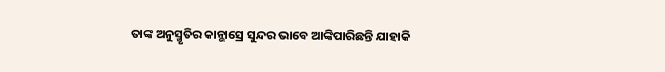ତାଙ୍କ ଅନୁସ୍ମୃତିର କାନ୍ଭାସ୍ରେ ସୁନ୍ଦର ଭାବେ ଆଙ୍କିପାରିଛନ୍ତି ଯାହାକି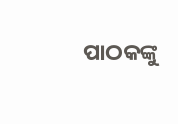ପାଠକଙ୍କୁ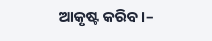ଆକୃଷ୍ଟ କରିବ।–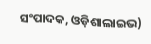ସଂପାଦକ, ଓଡ଼ିଶାଲାଇଭ)